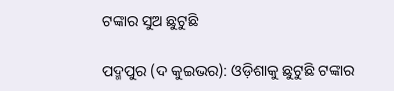ଟଙ୍କାର ସୁଅ ଛୁଟୁଛି

ପଦ୍ମପୁର (ଦ କୁଇଭର): ଓଡ଼ିଶାକୁ ଛୁଟୁଛି ଟଙ୍କାର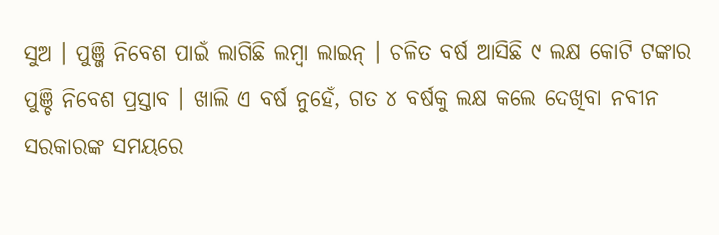ସୁଅ । ପୁଞ୍ଜି ନିବେଶ ପାଇଁ ଲାଗିଛି ଲମ୍ବା ଲାଇନ୍ । ଚଳିତ ବର୍ଷ ଆସିଛି ୯ ଲକ୍ଷ କୋଟି ଟଙ୍କାର ପୁଞ୍ଚି ନିବେଶ ପ୍ରସ୍ତାବ । ଖାଲି ଏ ବର୍ଷ ନୁହେଁ, ଗତ ୪ ବର୍ଷକୁ ଲକ୍ଷ କଲେ ଦେଖିବା ନବୀନ ସରକାରଙ୍କ ସମୟରେ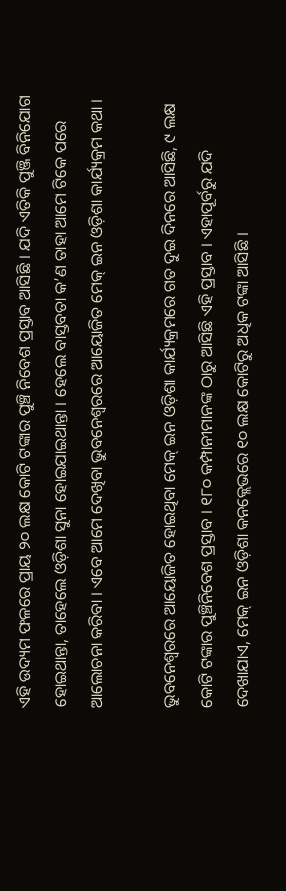ଏହି ଉଦ୍ୟମ ଫଳରେ ପ୍ରାୟ ୨୦ ଲକ୍ଷ କୋଟି ଟଙ୍କାର ପୁଞ୍ଚି ନିବେଶ ପ୍ରସ୍ତାବ ଆସିଛି । ଯଦି ଏତିକି ପୁଞ୍ଜି ବିନିଯୋଗ ହୋଇଥାନ୍ତା, ତାହେଲେ ଓଡ଼ିଶା ସୁନା ହୋଇଯାଇଥାନ୍ତା । ହେଲେ ବାସ୍ତବତା କ’ଣ ତାହା ଆମେ ଟିକେ ପରେ ଆଲୋଚନା କରିବା । ଏବେ ଆମେ ଦେଖିବା ଭୁବନେଶ୍ୱରରେ ଆୟୋଜିତ ମେକ୍ ଇନ ଓଡ଼ିଶା କାର୍ଯ୍ୟକ୍ରମ କଥା ।

ଭୁବନେଶ୍ୱରରେ ଆୟୋଜିତ ହୋଇଥିବା ମେକ୍ ଇନ ଓଡ଼ିଶା କାର୍ଯ୍ୟକ୍ରମରେ ଗତ ଦୁଇ ଦିନରେ ଆସିଛି, ୯ ଲକ୍ଷ କୋଟି ଟଙ୍କାର ପୁଞ୍ଚିନିବେଶ ପ୍ରସ୍ତାବ । ୧୮୦ କମ୍ପାନୀମାନଙ୍କ ଠାରୁ ଆସିଛି ଏହି ପ୍ରସ୍ତାବ । ଏହାପୂର୍ବରୁ ଯଦି ଦେଖାଯାଏ, ମେକ୍ ଇନ ଓଡ଼ିଶା କନକ୍ଲେଭରେ ୧୦ ଲକ୍ଷ କୋଟିରୁ ଅଧିକ ଟଙ୍କା ଆସିଛି ।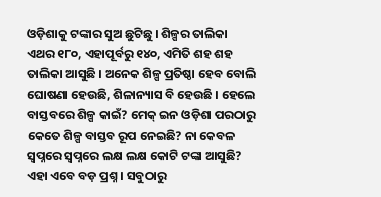ଓଡ଼ିଶାକୁ ଟଙ୍କାର ସୁଅ ଛୁଟିଛୁ । ଶିଳ୍ପର ତାଲିକା ଏଥର ୧୮୦, ଏହାପୂର୍ବରୁ ୧୪୦, ଏମିତି ଶହ ଶହ ତାଲିକା ଆସୁଛି । ଅନେକ ଶିଳ୍ପ ପ୍ରତିଷ୍ଠା ହେବ ବୋଲି ଘୋଷଣା ହେଉଛି, ଶିଳାନ୍ୟାସ ବି ହେଉଛି । ହେଲେ ବାସ୍ତବରେ ଶିଳ୍ପ କାଇଁ? ମେକ୍ ଇନ ଓଡ଼ିଶା ପରଠାରୁ କେତେ ଶିଳ୍ପ ବାସ୍ତବ ରୂପ ନେଇଛି? ନା କେବଳ ସ୍ୱପ୍ନରେ ସ୍ୱପ୍ନରେ ଲକ୍ଷ ଲକ୍ଷ କୋଟି ଟଙ୍କା ଆସୁଛି? ଏହା ଏବେ ବଡ଼ ପ୍ରଶ୍ନ । ସବୁଠାରୁ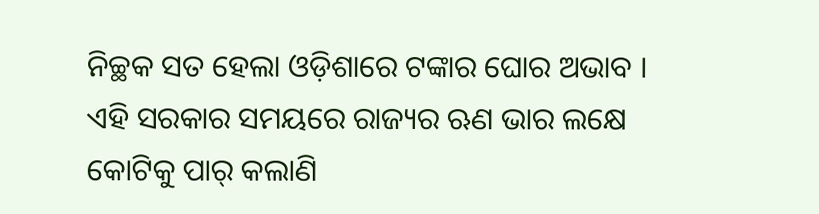ନିଚ୍ଛକ ସତ ହେଲା ଓଡ଼ିଶାରେ ଟଙ୍କାର ଘୋର ଅଭାବ । ଏହି ସରକାର ସମୟରେ ରାଜ୍ୟର ଋଣ ଭାର ଲକ୍ଷେ କୋଟିକୁ ପାର୍ କଲାଣି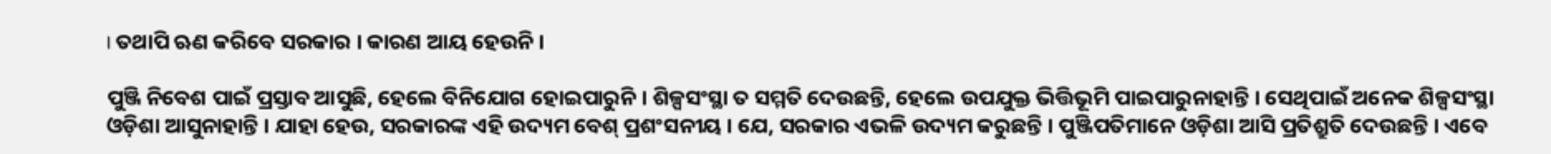। ତଥାପି ଋଣ କରିବେ ସରକାର । କାରଣ ଆୟ ହେଉନି ।

ପୁଞ୍ଜି ନିବେଶ ପାଇଁ ପ୍ରସ୍ତାବ ଆସୁଛି, ହେଲେ ବିନିଯୋଗ ହୋଇପାରୁନି । ଶିଳ୍ପସଂସ୍ଥା ତ ସମ୍ମତି ଦେଉଛନ୍ତି, ହେଲେ ଉପଯୁକ୍ତ ଭିତ୍ତିଭୂମି ପାଇପାରୁନାହାନ୍ତି । ସେଥିପାଇଁ ଅନେକ ଶିଳ୍ପସଂସ୍ଥା ଓଡ଼ିଶା ଆସୁନାହାନ୍ତି । ଯାହା ହେଉ, ସରକାରଙ୍କ ଏହି ଉଦ୍ୟମ ବେଶ୍ ପ୍ରଶଂସନୀୟ । ଯେ, ସରକାର ଏଭଳି ଉଦ୍ୟମ କରୁଛନ୍ତି । ପୁଞ୍ଜିପତିମାନେ ଓଡ଼ିଶା ଆସି ପ୍ରତିଶ୍ରୁତି ଦେଉଛନ୍ତି । ଏବେ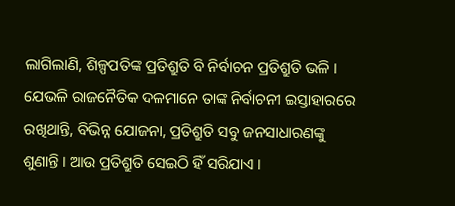ଲାଗିଲାଣି, ଶିଳ୍ପପତିଙ୍କ ପ୍ରତିଶ୍ରୁତି ବି ନିର୍ବାଚନ ପ୍ରତିଶ୍ରୁତି ଭଳି । ଯେଭଳି ରାଜନୈତିକ ଦଳମାନେ ତାଙ୍କ ନିର୍ବାଚନୀ ଇସ୍ତାହାରରେ ରଖିଥାନ୍ତି, ବିଭିନ୍ନ ଯୋଜନା, ପ୍ରତିଶ୍ରୁତି ସବୁ ଜନସାଧାରଣଙ୍କୁ ଶୁଣାନ୍ତି । ଆଉ ପ୍ରତିଶ୍ରୁତି ସେଇଠି ହିଁ ସରିଯାଏ ।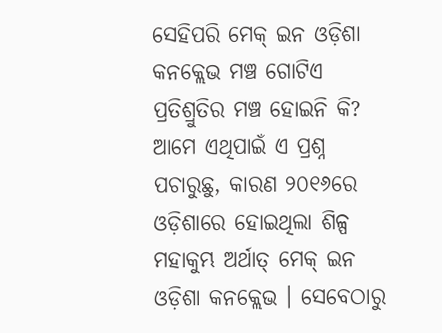ସେହିପରି ମେକ୍ ଇନ ଓଡ଼ିଶା କନକ୍ଲେଭ ମଞ୍ଚ ଗୋଟିଏ ପ୍ରତିଶ୍ରୁତିର ମଞ୍ଚ ହୋଇନି କି? ଆମେ ଏଥିପାଇଁ ଏ ପ୍ରଶ୍ନ ପଚାରୁଛୁ, କାରଣ ୨୦୧୬ରେ ଓଡ଼ିଶାରେ ହୋଇଥିଲା ଶିଳ୍ପ ମହାକୁମ୍ଭ ଅର୍ଥାତ୍ ମେକ୍ ଇନ ଓଡ଼ିଶା କନକ୍ଲେଭ । ସେବେଠାରୁ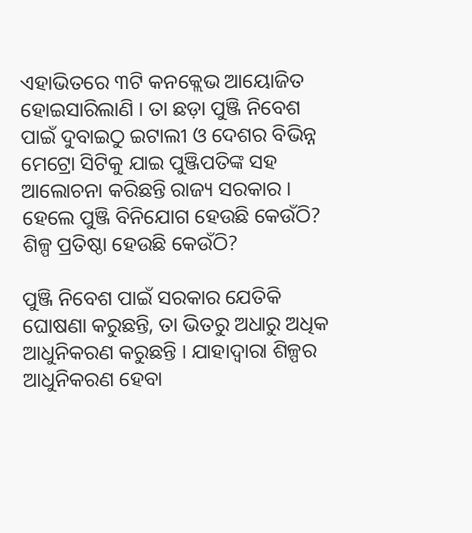ଏହାଭିତରେ ୩ଟି କନକ୍ଲେଭ ଆୟୋଜିତ ହୋଇସାରିଲାଣି । ତା ଛଡ଼ା ପୁଞ୍ଜି ନିବେଶ ପାଇଁ ଦୁବାଇଠୁ ଇଟାଲୀ ଓ ଦେଶର ବିଭିନ୍ନ ମେଟ୍ରୋ ସିଟିକୁ ଯାଇ ପୁଞ୍ଜିପତିଙ୍କ ସହ ଆଲୋଚନା କରିଛନ୍ତି ରାଜ୍ୟ ସରକାର । ହେଲେ ପୁଞ୍ଜି ବିନିଯୋଗ ହେଉଛି କେଉଁଠି? ଶିଳ୍ପ ପ୍ରତିଷ୍ଠା ହେଉଛି କେଉଁଠି?

ପୁଞ୍ଜି ନିବେଶ ପାଇଁ ସରକାର ଯେତିକି ଘୋଷଣା କରୁଛନ୍ତି, ତା ଭିତରୁ ଅଧାରୁ ଅଧିକ ଆଧୁନିକରଣ କରୁଛନ୍ତି । ଯାହାଦ୍ୱାରା ଶିଳ୍ପର ଆଧୁନିକରଣ ହେବା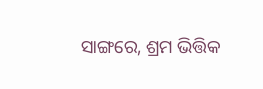ସାଙ୍ଗରେ, ଶ୍ରମ ଭିତ୍ତିକ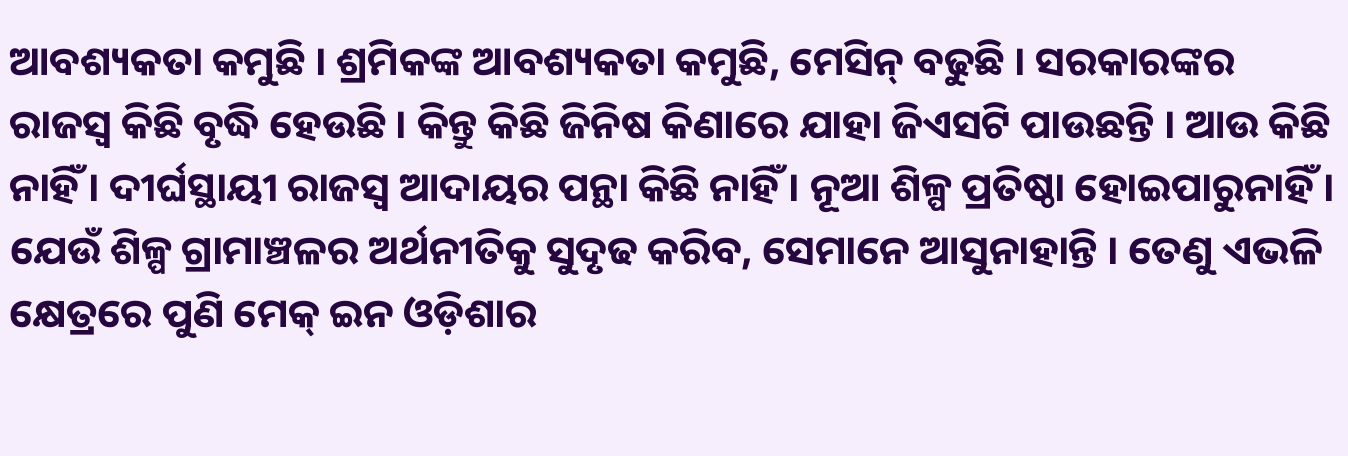ଆବଶ୍ୟକତା କମୁଛି । ଶ୍ରମିକଙ୍କ ଆବଶ୍ୟକତା କମୁଛି, ମେସିନ୍ ବଢୁଛି । ସରକାରଙ୍କର ରାଜସ୍ୱ କିଛି ବୃଦ୍ଧି ହେଉଛି । କିନ୍ତୁ କିଛି ଜିନିଷ କିଣାରେ ଯାହା ଜିଏସଟି ପାଉଛନ୍ତି । ଆଉ କିଛି ନାହିଁ । ଦୀର୍ଘସ୍ଥାୟୀ ରାଜସ୍ୱ ଆଦାୟର ପନ୍ଥା କିଛି ନାହିଁ । ନୂଆ ଶିଳ୍ପ ପ୍ରତିଷ୍ଠା ହୋଇପାରୁନାହିଁ । ଯେଉଁ ଶିଳ୍ପ ଗ୍ରାମାଞ୍ଚଳର ଅର୍ଥନୀତିକୁ ସୁଦୃଢ କରିବ, ସେମାନେ ଆସୁନାହାନ୍ତି । ତେଣୁ ଏଭଳି କ୍ଷେତ୍ରରେ ପୁଣି ମେକ୍ ଇନ ଓଡ଼ିଶାର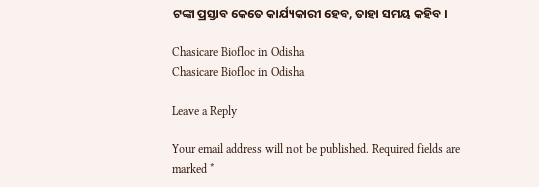ଟଙ୍କା ପ୍ରସ୍ତାବ କେତେ କାର୍ଯ୍ୟକାରୀ ହେବ, ତାହା ସମୟ କହିବ ।

Chasicare Biofloc in Odisha
Chasicare Biofloc in Odisha

Leave a Reply

Your email address will not be published. Required fields are marked *